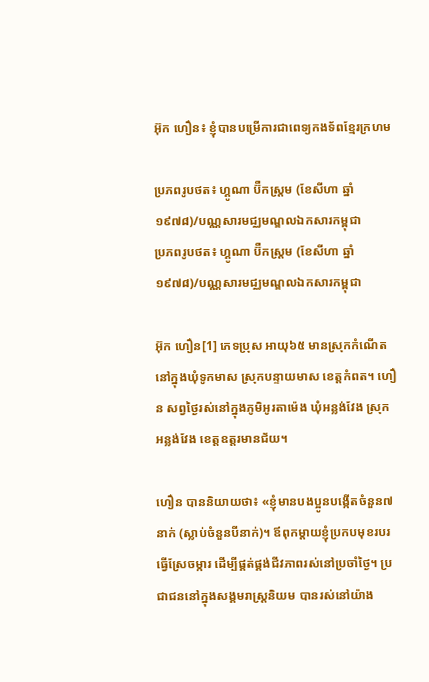អ៊ុក ហឿន៖ ខ្ញុំបានបម្រើការជាពេទ្យកងទ័ពខ្មែរក្រហម

ប្រភពរូបថត៖ ហ្គូណា ប៊ឺកស្ត្រម (ខែសីហា ឆ្នាំ១៩៧៨)/បណ្ណសារមជ្ឈមណ្ឌលឯកសារកម្ពុជា
ប្រភពរូបថត៖ ហ្គូណា ប៊ឺកស្ត្រម (ខែសីហា ឆ្នាំ១៩៧៨)/បណ្ណសារមជ្ឈមណ្ឌលឯកសារកម្ពុជា

អ៊ុក ហឿន[1] ភេទប្រុស អាយុ៦៥ មានស្រុកកំណើតនៅក្នុងឃុំទូកមាស ស្រុកបន្ទាយមាស ខេត្តកំពត។ ហឿន សព្វថ្ងៃរស់នៅក្នុងភូមិអូរតាម៉េង ឃុំអន្លង់វែង ស្រុកអន្លង់វែង ខេត្តឧត្តរមានជ័យ។

ហឿន បាននិយាយថា៖ «ខ្ញុំមានបងប្អូនបង្កើតចំនួន៧នាក់ (ស្លាប់ចំនួនបីនាក់)។ ឪពុកម្ដាយខ្ញុំប្រកបមុខរបរធ្វើស្រែចម្ការ ដើម្បីផ្គត់ផ្គង់ជីវភាពរស់នៅប្រចាំថ្ងៃ។ ប្រជាជននៅក្នុងសង្គមរាស្រ្តនិយម បានរស់នៅយ៉ាង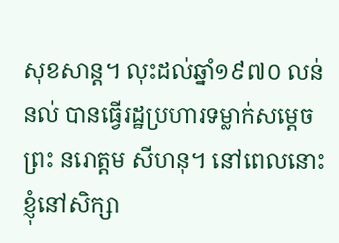សុខសាន្ត។ លុះដល់ឆ្នាំ១៩៧០ លន់ នល់ បានធ្វើរដ្ឋប្រហារទម្លាក់សម្ដេចព្រះ នរោត្តម សីហនុ។ នៅពេលនោះ ខ្ញុំនៅសិក្សា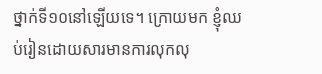ថ្នាក់ទី១០នៅឡើយទេ។ ក្រោយមក ខ្ញុំឈប់រៀនដោយសារមានការលុកលុ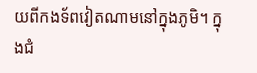យពីកងទ័ពវៀតណាមនៅក្នុងភូមិ។ ក្នុងជំ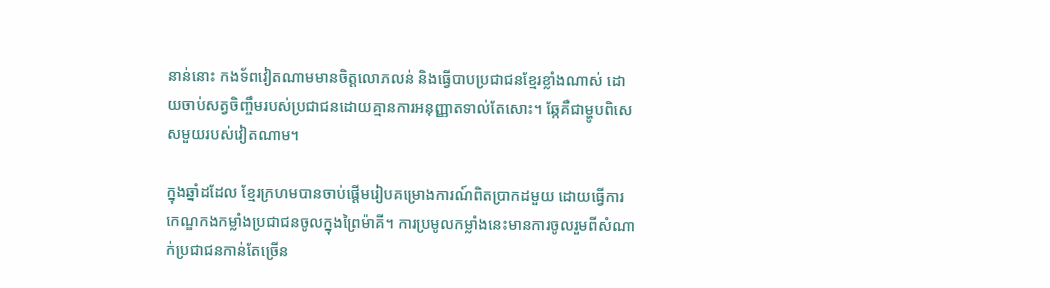នាន់នោះ កងទ័ពវៀតណាមមានចិត្តលោភលន់ និងធ្វើបាបប្រជាជនខ្មែរខ្លាំងណាស់ ដោយចាប់សត្វចិញ្ចឹមរបស់ប្រជាជនដោយគ្មានការអនុញ្ញាតទាល់តែសោះ។ ឆ្កែគឺជាម្ហូបពិសេសមួយរបស់វៀតណាម។

ក្នុងឆ្នាំដដែល ខ្មែរក្រហមបានចាប់ផ្ដើមរៀបគម្រោងការណ៍ពិតប្រាកដមួយ ដោយធ្វើការកេណ្ឌកងកម្លាំងប្រជាជនចូលក្នុងព្រៃម៉ាគី។ ការប្រមូលកម្លាំងនេះមានការចូលរួមពីសំណាក់ប្រជាជនកាន់តែច្រើន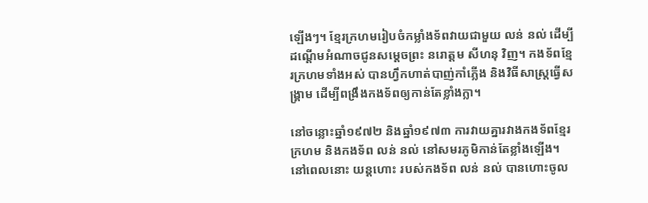ឡើងៗ។ ខ្មែរក្រហមរៀបចំកម្លាំងទ័ពវាយជាមួយ លន់ នល់ ដើម្បីដណ្ដើមអំណាចជូនសម្ដេចព្រះ នរោត្តម សីហនុ វិញ។ កងទ័ពខ្មែរក្រហមទាំងអស់ បានហ្វឹកហាត់បាញ់កាំភ្លើង និងវិធីសាស្រ្តធ្វើសង្គ្រាម ដើម្បីពង្រឹងកងទ័ពឲ្យកាន់តែខ្លាំងក្លា។

នៅចន្លោះឆ្នាំ១៩៧២ និងឆ្នាំ១៩៧៣ ការវាយគ្នារវាងកងទ័ពខ្មែរក្រហម និងកងទ័ព លន់ នល់ នៅសមរភូមិកាន់តែខ្លាំងឡើង។ នៅពេលនោះ យន្តហោះ របស់កងទ័ព លន់ នល់ បានហោះចូល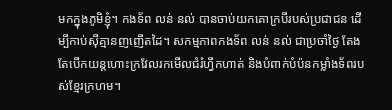មកក្នុងភូមិខ្ញុំ។ កងទ័ព លន់ នល់ បានចាប់យកគោក្របីរបស់ប្រជាជន ដើម្បីកាប់ស៊ីគ្មានញញើតដៃ។ សកម្មភាពកងទ័ព លន់ នល់ ជាប្រចាំថ្ងៃ តែងតែបើកយន្តហោះក្រវែលរកមើលជំរំហ្វឹកហាត់ និងបំពាក់បំប៉នកម្លាំងទ័ពរបស់ខ្មែរក្រហម។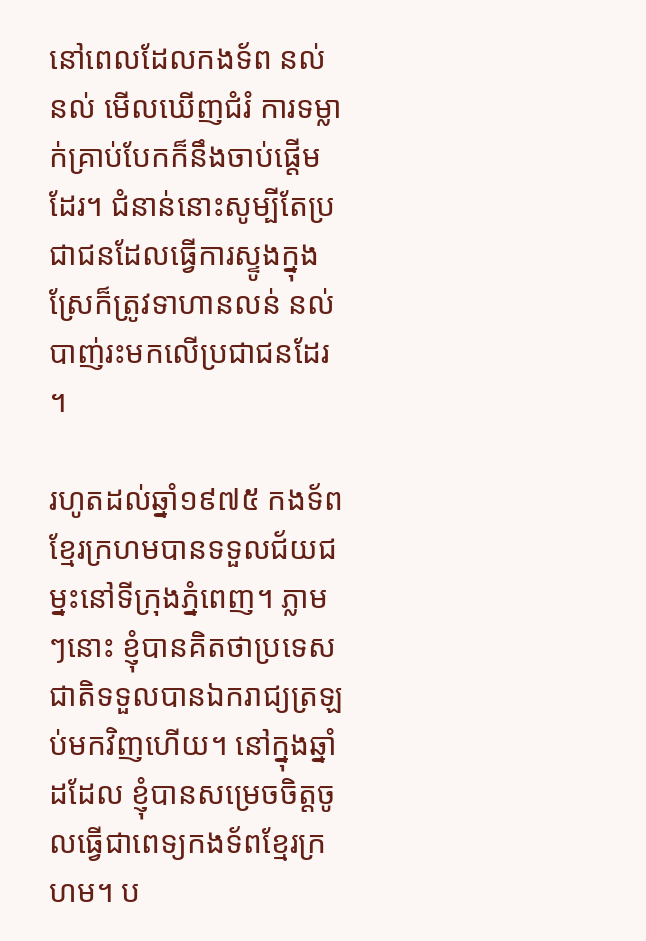នៅពេលដែលកងទ័ព នល់ នល់ មើលឃើញជំរំ ការទម្លាក់គ្រាប់បែកក៏នឹងចាប់ផ្តើមដែរ។ ជំនាន់នោះសូម្បីតែប្រជាជនដែលធ្វើការស្ទូងក្នុងស្រែក៏ត្រូវទាហានលន់ នល់ បាញ់រះមកលើប្រជាជនដែរ។

រហូតដល់ឆ្នាំ១៩៧៥ កងទ័ពខ្មែរក្រហមបានទទួលជ័យជម្នះនៅទីក្រុងភ្នំពេញ។ ភ្លាមៗនោះ ខ្ញុំបានគិតថាប្រទេសជាតិទទួលបានឯករាជ្យត្រឡប់មកវិញហើយ។ នៅក្នុងឆ្នាំដដែល ខ្ញុំបានសម្រេចចិត្តចូលធ្វើជាពេទ្យកងទ័ពខ្មែរក្រហម។ ប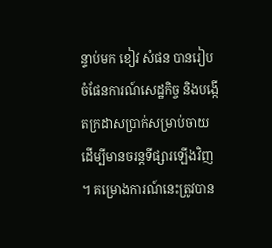ន្ទាប់មក ខៀវ សំផន បានរៀបចំផែនការណ៍សេដ្ឋកិច្ច និងបង្កើតក្រដាសប្រាក់សម្រាប់ចាយ ដើម្បីមានចរន្តទីផ្សារឡើងវិញ។ គម្រោងការណ៍នេះត្រូវបាន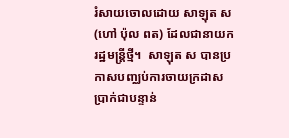រំសាយចោលដោយ សាឡុត ស (ហៅ ប៉ុល ពត) ដែលជានាយករដ្ឋមន្រ្តីថ្មី។  សាឡុត ស បានប្រកាសបញ្ឈប់ការចាយក្រដាសប្រាក់ជាបន្ទាន់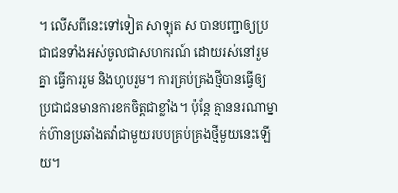។ លើសពីនេះទៅទៀត សាឡុត ស បានបញ្ជាឲ្យប្រជាជនទាំងអស់ចូលជាសហករណ៍ ដោយរស់នៅរួមគ្នា ធ្វើការរួម និងហូបរួម។ ការគ្រប់គ្រងថ្មីបានធ្វើឲ្យប្រជាជនមានការខកចិត្តជាខ្លាំង។ ប៉ុន្តែ គ្មាននរណាម្នាក់ហ៊ានប្រឆាំងតវ៉ាជាមួយរបបគ្រប់គ្រងថ្មីមួយនេះឡើយ។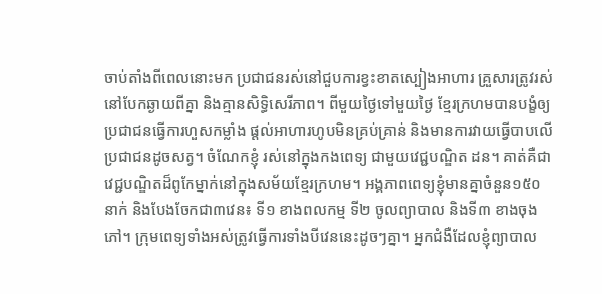ចាប់តាំងពីពេលនោះមក ប្រជាជនរស់នៅជួបការខ្វះខាតស្បៀងអាហារ គ្រួសារត្រូវរស់នៅបែកឆ្ងាយពីគ្នា និងគ្មានសិទ្ធិសេរីភាព។ ពីមួយថ្ងៃទៅមួយថ្ងៃ ខ្មែរក្រហមបានបង្ខំឲ្យប្រជាជនធ្វើការហួសកម្លាំង ផ្ដល់អាហារហូបមិនគ្រប់គ្រាន់ និងមានការវាយធ្វើបាបលើប្រជាជនដូចសត្វ។ ចំណែកខ្ញុំ រស់នៅក្នុងកងពេទ្យ ជាមួយវេជ្ជបណ្ឌិត ដន។ គាត់គឺជាវេជ្ជបណ្ឌិតដ៏ពូកែម្នាក់នៅក្នុងសម័យខ្មែរក្រហម។ អង្គភាពពេទ្យខ្ញុំមានគ្នាចំនួន១៥០នាក់ និងបែងចែកជា៣វេន៖ ទី១ ខាងពលកម្ម ទី២ ចូលព្យាបាល និងទី៣ ខាងចុងភៅ។ ក្រុមពេទ្យទាំងអស់ត្រូវធ្វើការទាំងបីវេននេះដូចៗគ្នា។ អ្នកជំងឺដែលខ្ញុំព្យាបាល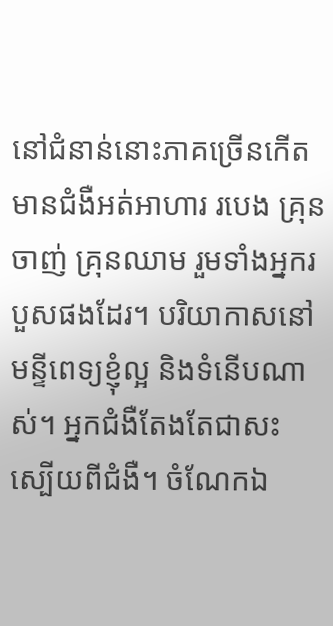នៅជំនាន់នោះភាគច្រើនកើតមានជំងឺអត់អាហារ របេង គ្រុនចាញ់ គ្រុនឈាម រួមទាំងអ្នករបួសផងដែរ។ បរិយាកាសនៅមន្ទីពេទ្យខ្ញុំល្អ និងទំនើបណាស់។ អ្នកជំងឺតែងតែជាសះស្បើយពីជំងឺ។ ចំណែកឯ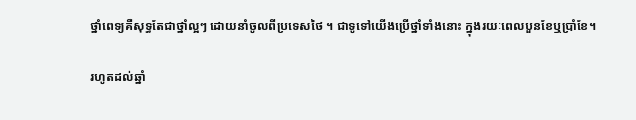ថ្នាំពេទ្យគឺសុទ្ធតែជាថ្នាំល្អៗ ដោយនាំចូលពីប្រទេសថៃ ។ ជាទូទៅយើងប្រើថ្នាំទាំងនោះ ក្នុងរយៈពេលបួនខែឬប្រាំខែ។

រហូតដល់ឆ្នាំ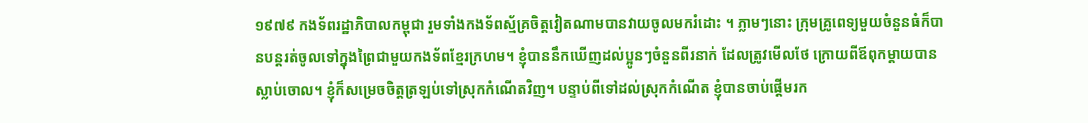១៩៧៩ កងទ័ពរដ្ឋាភិបាលកម្ពុជា រួមទាំងកងទ័ពស្ម័គ្រចិត្តវៀតណាមបានវាយចូលមករំដោះ ។ ភ្លាមៗនោះ ក្រុមគ្រូពេទ្យមួយចំនួនធំក៏បានបន្តរត់ចូលទៅក្នុងព្រៃជាមួយកងទ័ពខ្មែរក្រហម។ ខ្ញុំបាននឹកឃើញដល់ប្អូនៗចំនួនពីរនាក់ ដែលត្រូវមើលថែ ក្រោយពីឪពុកម្ដាយបានស្លាប់ចោល។ ខ្ញុំក៏សម្រេចចិត្តត្រឡប់ទៅស្រុកកំណើតវិញ។ បន្ទាប់ពីទៅដល់ស្រុកកំណើត ខ្ញុំបានចាប់ផ្ដើមរក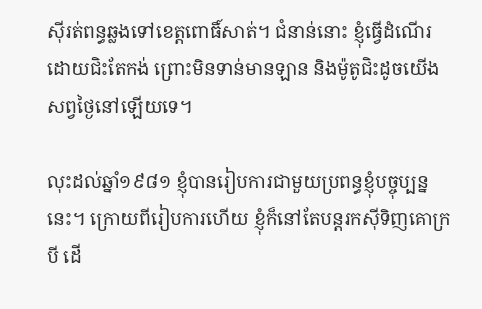ស៊ីរត់ពន្ធឆ្លងទៅខេត្តពោធិ៍សាត់។ ជំនាន់នោះ ខ្ញុំធ្វើដំណើរដោយជិះតែកង់ ព្រោះមិនទាន់មានឡាន និងម៉ូតូជិះដូចយើងសព្វថ្ងៃនៅឡើយទេ។

លុះដល់ឆ្នាំ១៩៨១ ខ្ញុំបានរៀបការជាមួយប្រពន្ធខ្ញុំបច្ចុប្បន្ននេះ។ ក្រោយពីរៀបការហើយ ខ្ញុំក៏នៅតែបន្តរកស៊ីទិញគោក្របី ដើ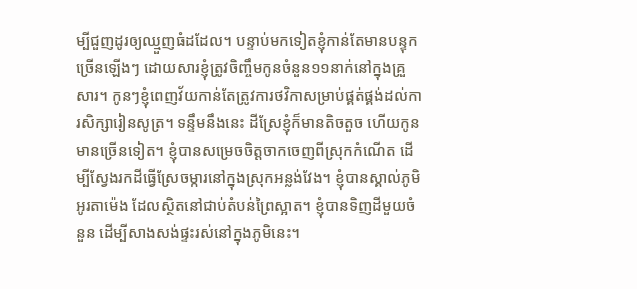ម្បីជួញដូរឲ្យឈ្មួញធំដដែល។ បន្ទាប់មកទៀតខ្ញុំកាន់តែមានបន្ទុកច្រើនឡើងៗ ដោយសារខ្ញុំត្រូវចិញ្ចឹមកូនចំនួន១១នាក់នៅក្នុងគ្រួសារ។ កូនៗខ្ញុំពេញវ័យកាន់តែត្រូវការថវិកាសម្រាប់ផ្គត់ផ្គង់ដល់ការសិក្សារៀនសូត្រ។ ទន្ទឹមនឹងនេះ ដីស្រែខ្ញុំក៏មានតិចតួច ហើយកូនមានច្រើនទៀត។ ខ្ញុំបានសម្រេចចិត្តចាកចេញពីស្រុកកំណើត ដើម្បីស្វែងរកដីធ្វើស្រែចម្ការនៅក្នុងស្រុកអន្លង់វែង។ ខ្ញុំបានស្គាល់ភូមិអូរតាម៉េង ដែលស្ថិតនៅជាប់តំបន់ព្រៃស្អាត។ ខ្ញុំបានទិញដីមួយចំនួន ដើម្បីសាងសង់ផ្ទះរស់នៅក្នុងភូមិនេះ។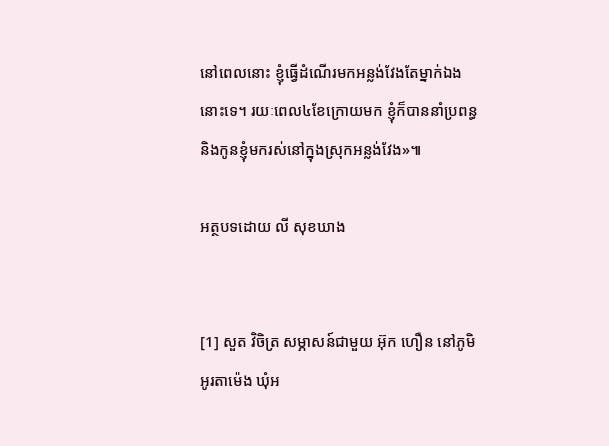នៅពេលនោះ ខ្ញុំធ្វើដំណើរមកអន្លង់វែងតែម្នាក់ឯងនោះទេ។ រយៈពេល៤ខែក្រោយមក ខ្ញុំក៏បាននាំប្រពន្ធ និងកូនខ្ញុំមករស់នៅក្នុងស្រុកអន្លង់វែង»៕

អត្ថបទដោយ លី សុខឃាង


[1] សួត វិចិត្រ សម្ភាសន៍ជាមួយ អ៊ុក ហឿន នៅភូមិអូរតាម៉េង ឃុំអ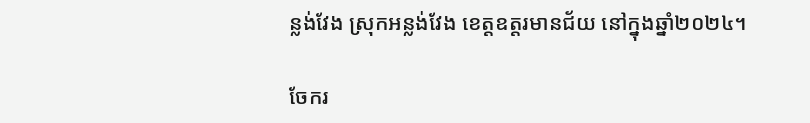ន្លង់វែង ស្រុកអន្លង់វែង ខេត្តឧត្តរមានជ័យ នៅក្នុងឆ្នាំ២០២៤។

ចែករ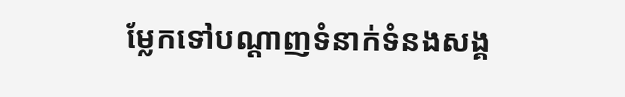ម្លែកទៅបណ្តាញទំនាក់ទំនងសង្គ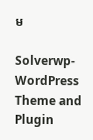ម

Solverwp- WordPress Theme and Plugin